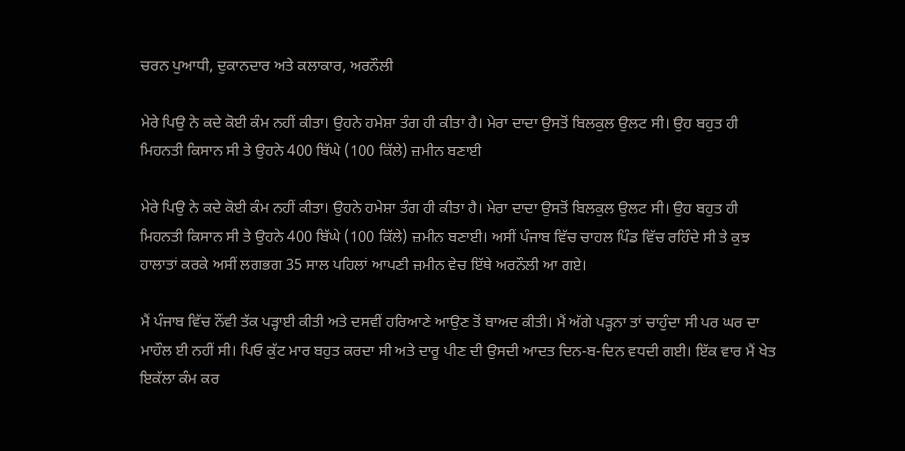ਚਰਨ ਪੁਆਧੀ, ਦੁਕਾਨਦਾਰ ਅਤੇ ਕਲਾਕਾਰ, ਅਰਨੌਲੀ

ਮੇਰੇ ਪਿਉ ਨੇ ਕਦੇ ਕੋਈ ਕੰਮ ਨਹੀਂ ਕੀਤਾ। ਉਹਨੇ ਹਮੇਸ਼ਾ ਤੰਗ ਹੀ ਕੀਤਾ ਹੈ। ਮੇਰਾ ਦਾਦਾ ਉਸਤੋਂ ਬਿਲਕੁਲ ਉਲਟ ਸੀ। ਉਹ ਬਹੁਤ ਹੀ ਮਿਹਨਤੀ ਕਿਸਾਨ ਸੀ ਤੇ ਉਹਨੇ 400 ਬਿੱਘੇ (100 ਕਿੱਲੇ) ਜ਼ਮੀਨ ਬਣਾਈ

ਮੇਰੇ ਪਿਉ ਨੇ ਕਦੇ ਕੋਈ ਕੰਮ ਨਹੀਂ ਕੀਤਾ। ਉਹਨੇ ਹਮੇਸ਼ਾ ਤੰਗ ਹੀ ਕੀਤਾ ਹੈ। ਮੇਰਾ ਦਾਦਾ ਉਸਤੋਂ ਬਿਲਕੁਲ ਉਲਟ ਸੀ। ਉਹ ਬਹੁਤ ਹੀ ਮਿਹਨਤੀ ਕਿਸਾਨ ਸੀ ਤੇ ਉਹਨੇ 400 ਬਿੱਘੇ (100 ਕਿੱਲੇ) ਜ਼ਮੀਨ ਬਣਾਈ। ਅਸੀਂ ਪੰਜਾਬ ਵਿੱਚ ਚਾਹਲ ਪਿੰਡ ਵਿੱਚ ਰਹਿੰਦੇ ਸੀ ਤੇ ਕੁਝ ਹਾਲਾਤਾਂ ਕਰਕੇ ਅਸੀਂ ਲਗਭਗ 35 ਸਾਲ ਪਹਿਲਾਂ ਆਪਣੀ ਜ਼ਮੀਨ ਵੇਚ ਇੱਥੇ ਅਰਨੌਲੀ ਆ ਗਏ।

ਮੈਂ ਪੰਜਾਬ ਵਿੱਚ ਨੌਂਵੀ ਤੱਕ ਪੜ੍ਹਾਈ ਕੀਤੀ ਅਤੇ ਦਸਵੀਂ ਹਰਿਆਣੇ ਆਉਣ ਤੋਂ ਬਾਅਦ ਕੀਤੀ। ਮੈਂ ਅੱਗੇ ਪੜ੍ਹਨਾ ਤਾਂ ਚਾਹੁੰਦਾ ਸੀ ਪਰ ਘਰ ਦਾ ਮਾਹੌਲ ਈ ਨਹੀਂ ਸੀ। ਪਿਓ ਕੁੱਟ ਮਾਰ ਬਹੁਤ ਕਰਦਾ ਸੀ ਅਤੇ ਦਾਰੂ ਪੀਣ ਦੀ ਉਸਦੀ ਆਦਤ ਦਿਨ-ਬ-ਦਿਨ ਵਧਦੀ ਗਈ। ਇੱਕ ਵਾਰ ਮੈਂ ਖੇਤ ਇਕੱਲਾ ਕੰਮ ਕਰ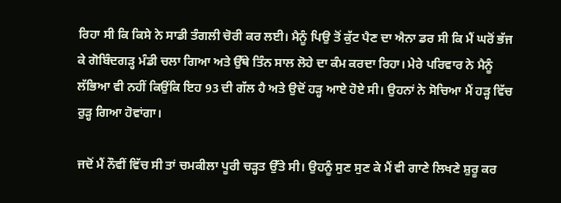ਰਿਹਾ ਸੀ ਕਿ ਕਿਸੇ ਨੇ ਸਾਡੀ ਤੰਗਲੀ ਚੋਰੀ ਕਰ ਲਈ। ਮੈਨੂੰ ਪਿਉ ਤੋਂ ਕੁੱਟ ਪੈਣ ਦਾ ਐਨਾ ਡਰ ਸੀ ਕਿ ਮੈਂ ਘਰੋਂ ਭੱਜ ਕੇ ਗੋਬਿੰਦਗੜ੍ਹ ਮੰਡੀ ਚਲਾ ਗਿਆ ਅਤੇ ਉੱਥੇ ਤਿੰਨ ਸਾਲ ਲੋਹੇ ਦਾ ਕੰਮ ਕਰਦਾ ਰਿਹਾ। ਮੇਰੇ ਪਰਿਵਾਰ ਨੇ ਮੈਨੂੰ ਲੱਭਿਆ ਵੀ ਨਹੀਂ ਕਿਉਂਕਿ ਇਹ 93 ਦੀ ਗੱਲ ਹੈ ਅਤੇ ਉਦੋਂ ਹੜ੍ਹ ਆਏ ਹੋਏ ਸੀ। ਉਹਨਾਂ ਨੇ ਸੋਚਿਆ ਮੈਂ ਹੜ੍ਹ ਵਿੱਚ ਰੁੜ੍ਹ ਗਿਆ ਹੋਵਾਂਗਾ।

ਜਦੋਂ ਮੈਂ ਨੌਵੀਂ ਵਿੱਚ ਸੀ ਤਾਂ ਚਮਕੀਲਾ ਪੂਰੀ ਚੜ੍ਹਤ ਉੱਤੇ ਸੀ। ਉਹਨੂੰ ਸੁਣ ਸੁਣ ਕੇ ਮੈਂ ਵੀ ਗਾਣੇ ਲਿਖਣੇ ਸ਼ੁਰੂ ਕਰ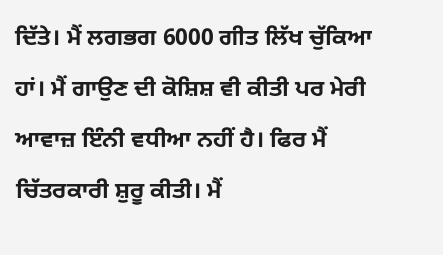ਦਿੱਤੇ। ਮੈਂ ਲਗਭਗ 6000 ਗੀਤ ਲਿੱਖ ਚੁੱਕਿਆ ਹਾਂ। ਮੈਂ ਗਾਉਣ ਦੀ ਕੋਸ਼ਿਸ਼ ਵੀ ਕੀਤੀ ਪਰ ਮੇਰੀ ਆਵਾਜ਼ ਇੰਨੀ ਵਧੀਆ ਨਹੀਂ ਹੈ। ਫਿਰ ਮੈਂ ਚਿੱਤਰਕਾਰੀ ਸ਼ੁਰੂ ਕੀਤੀ। ਮੈਂ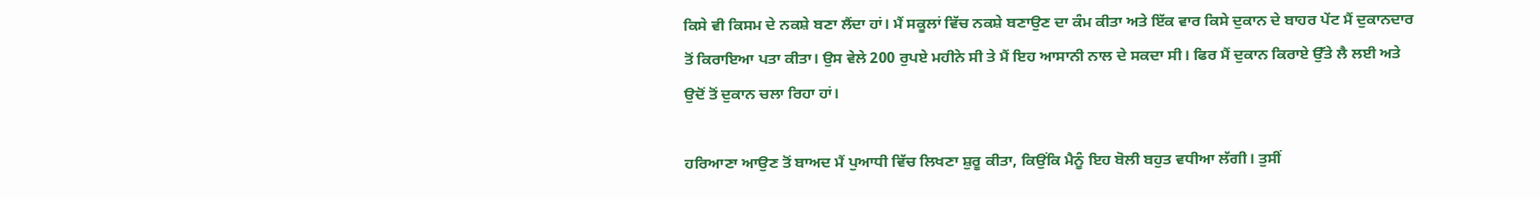ਕਿਸੇ ਵੀ ਕਿਸਮ ਦੇ ਨਕਸ਼ੇ ਬਣਾ ਲੈਂਦਾ ਹਾਂ। ਮੈਂ ਸਕੂਲਾਂ ਵਿੱਚ ਨਕਸ਼ੇ ਬਣਾਉਣ ਦਾ ਕੰਮ ਕੀਤਾ ਅਤੇ ਇੱਕ ਵਾਰ ਕਿਸੇ ਦੁਕਾਨ ਦੇ ਬਾਹਰ ਪੇਂਟ ਮੈਂ ਦੁਕਾਨਦਾਰ ਤੋਂ ਕਿਰਾਇਆ ਪਤਾ ਕੀਤਾ। ਉਸ ਵੇਲੇ 200 ਰੁਪਏ ਮਹੀਨੇ ਸੀ ਤੇ ਮੈਂ ਇਹ ਆਸਾਨੀ ਨਾਲ ਦੇ ਸਕਦਾ ਸੀ। ਫਿਰ ਮੈਂ ਦੁਕਾਨ ਕਿਰਾਏ ਉੱਤੇ ਲੈ ਲਈ ਅਤੇ ਉਦੋਂ ਤੋਂ ਦੁਕਾਨ ਚਲਾ ਰਿਹਾ ਹਾਂ।

ਹਰਿਆਣਾ ਆਉਣ ਤੋਂ ਬਾਅਦ ਮੈਂ ਪੁਆਧੀ ਵਿੱਚ ਲਿਖਣਾ ਸ਼ੁਰੂ ਕੀਤਾ, ਕਿਉਂਕਿ ਮੈਨੂੰ ਇਹ ਬੋਲੀ ਬਹੁਤ ਵਧੀਆ ਲੱਗੀ। ਤੁਸੀਂ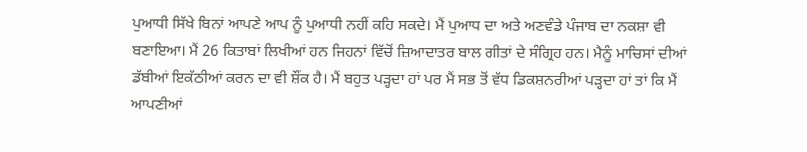ਪੁਆਧੀ ਸਿੱਖੇ ਬਿਨਾਂ ਆਪਣੇ ਆਪ ਨੂੰ ਪੁਆਧੀ ਨਹੀਂ ਕਹਿ ਸਕਦੇ। ਮੈਂ ਪੁਆਧ ਦਾ ਅਤੇ ਅਣਵੰਡੇ ਪੰਜਾਬ ਦਾ ਨਕਸ਼ਾ ਵੀ ਬਣਾਇਆ। ਮੈਂ 26 ਕਿਤਾਬਾਂ ਲਿਖੀਆਂ ਹਨ ਜਿਹਨਾਂ ਵਿੱਚੋਂ ਜ਼ਿਆਦਾਤਰ ਬਾਲ ਗੀਤਾਂ ਦੇ ਸੰਗ੍ਰਿਹ ਹਨ। ਮੈਨੂੰ ਮਾਚਿਸਾਂ ਦੀਆਂ ਡੱਬੀਆਂ ਇਕੱਠੀਆਂ ਕਰਨ ਦਾ ਵੀ ਸ਼ੌਂਕ ਹੈ। ਮੈਂ ਬਹੁਤ ਪੜ੍ਹਦਾ ਹਾਂ ਪਰ ਮੈਂ ਸਭ ਤੋਂ ਵੱਧ ਡਿਕਸ਼ਨਰੀਆਂ ਪੜ੍ਹਦਾ ਹਾਂ ਤਾਂ ਕਿ ਮੈਂ ਆਪਣੀਆਂ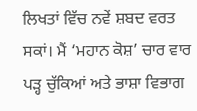ਲਿਖਤਾਂ ਵਿੱਚ ਨਵੇਂ ਸ਼ਬਦ ਵਰਤ ਸਕਾਂ। ਮੈਂ ‘ਮਹਾਨ ਕੋਸ਼’ ਚਾਰ ਵਾਰ ਪੜ੍ਹ ਚੁੱਕਿਆਂ ਅਤੇ ਭਾਸ਼ਾ ਵਿਭਾਗ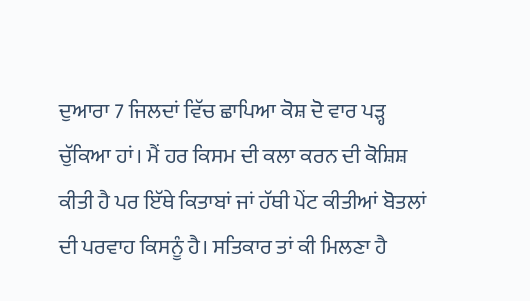ਦੁਆਰਾ 7 ਜਿਲਦਾਂ ਵਿੱਚ ਛਾਪਿਆ ਕੋਸ਼ ਦੋ ਵਾਰ ਪੜ੍ਹ ਚੁੱਕਿਆ ਹਾਂ। ਮੈਂ ਹਰ ਕਿਸਮ ਦੀ ਕਲਾ ਕਰਨ ਦੀ ਕੋਸ਼ਿਸ਼ ਕੀਤੀ ਹੈ ਪਰ ਇੱਥੇ ਕਿਤਾਬਾਂ ਜਾਂ ਹੱਥੀ ਪੇਂਟ ਕੀਤੀਆਂ ਬੋਤਲਾਂ ਦੀ ਪਰਵਾਹ ਕਿਸਨੂੰ ਹੈ। ਸਤਿਕਾਰ ਤਾਂ ਕੀ ਮਿਲਣਾ ਹੈ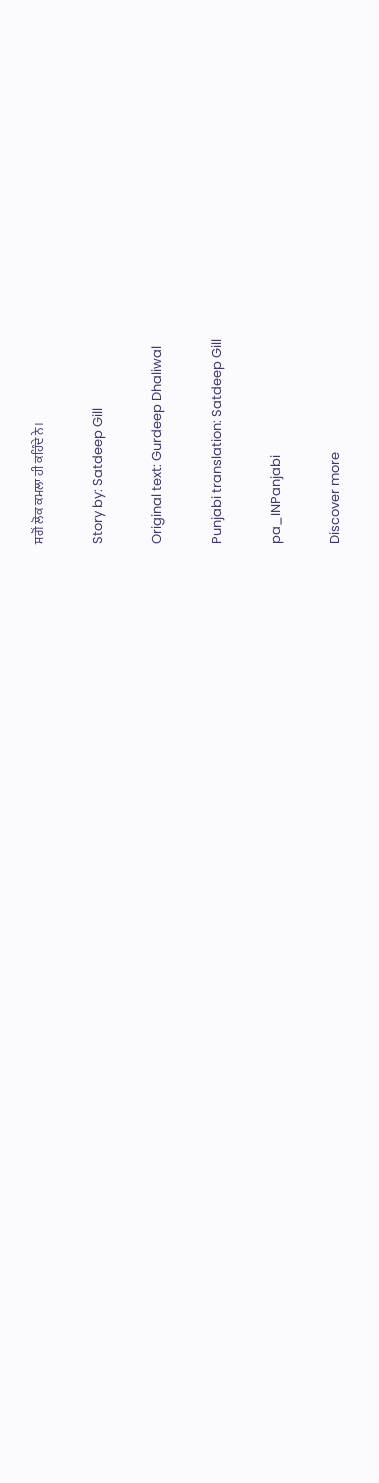ਸਗੋਂ ਲੋਕ ਕਮਲਾ ਹੀ ਕਹਿੰਦੇ ਨੇ।

Story by: Satdeep Gill

Original text: Gurdeep Dhaliwal

Punjabi translation: Satdeep Gill

pa_INPanjabi

Discover more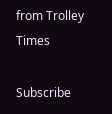from Trolley Times

Subscribe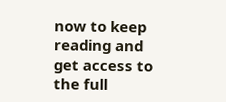now to keep reading and get access to the full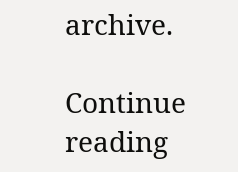archive.

Continue reading